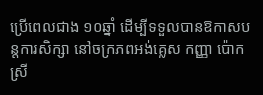ប្រើពេលជាង ១០ឆ្នាំ ដើម្បីទទួលបានឱកាសបន្តការសិក្សា នៅចក្រភពអង់គ្លេស កញ្ញា ប៉ោក ស្រី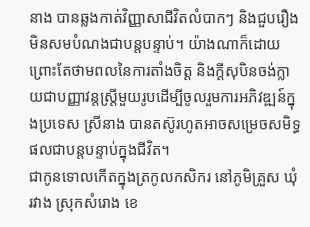នាង បានឆ្លងកាត់វិញ្ញាសាជីវិតលំបាកៗ និងជួបរឿងមិនសមបំណងជាបន្តបន្ទាប់។ យ៉ាងណាក៏ដោយ ព្រោះតែថាមពលនៃការតាំងចិត្ត និងក្ដីសុបិនចង់ក្លាយជាបញ្ញាវន្តស្រ្តីមួយរូបដើម្បីចូលរួមការអភិវឌ្ឍន៍ក្នុងប្រទេស ស្រីនាង បានតស៊ូរហូតអាចសម្រេចសមិទ្ធផលជាបន្តបន្ទាប់ក្នុងជីវិត។
ជាកូនទោលកើតក្នុងត្រកូលកសិករ នៅភូមិគ្រួស ឃុំរវាង ស្រុកសំរោង ខេ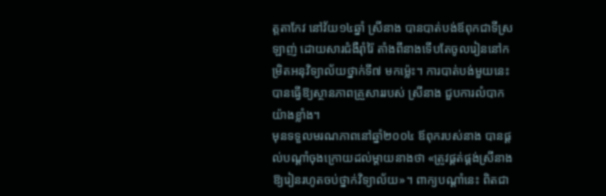ត្តតាកែវ នៅវ័យ១៤ឆ្នាំ ស្រីនាង បានបាត់បង់ឪពុកជាទីស្រឡាញ់ ដោយសារជំងឺរ៉ាំរ៉ៃ តាំងពីនាងទើបតែចូលរៀននៅកម្រិតអនុវិទ្យាល័យថ្នាក់ទី៧ មកម្ល៉េះ។ ការបាត់បង់មួយនេះ បានធ្វើឱ្យស្ថានភាពគ្រួសាររបស់ ស្រីនាង ជួបការលំបាកយ៉ាងខ្លាំង។
មុនទទួលមរណភាពនៅឆ្នាំ២០០៤ ឪពុករបស់នាង បានផ្ដល់បណ្ដាំចុងក្រោយដល់ម្ដាយនាងថា «ត្រូវផ្គត់ផ្គង់ស្រីនាង ឱ្យរៀនរហូតចប់ថ្នាក់វិទ្យាល័យ»។ ពាក្យបណ្ដាំនេះ ពិតជា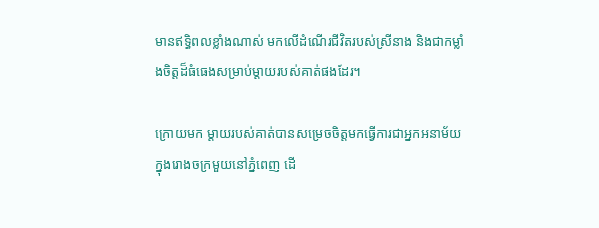មានឥទ្ធិពលខ្លាំងណាស់ មកលើដំណើរជីវិតរបស់ស្រីនាង និងជាកម្លាំងចិត្តដ៏ធំធេងសម្រាប់ម្ដាយរបស់គាត់ផងដែរ។

ក្រោយមក ម្តាយរបស់គាត់បានសម្រេចចិត្តមកធ្វើការជាអ្នកអនាម័យក្នុងរោងចក្រមួយនៅភ្នំពេញ ដើ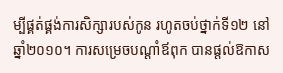ម្បីផ្គត់ផ្គង់ការសិក្សារបស់កូន រហូតចប់ថ្នាក់ទី១២ នៅឆ្នាំ២០១០។ ការសម្រេចបណ្ដាំឪពុក បានផ្ដល់ឱកាស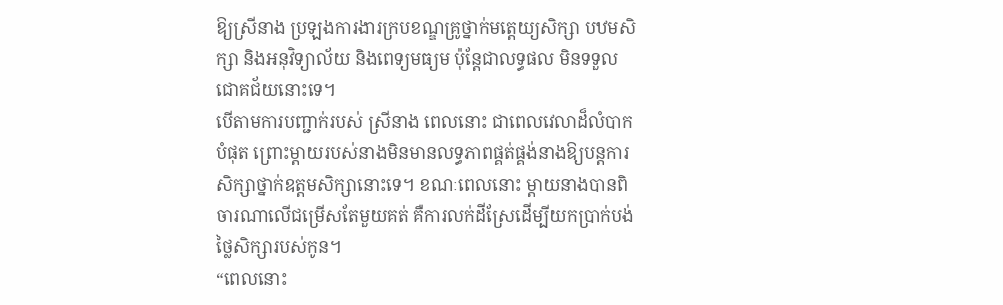ឱ្យស្រីនាង ប្រឡងការងារក្របខណ្ឌគ្រូថ្នាក់មត្តេយ្យសិក្សា បឋមសិក្សា និងអនុវិទ្យាល័យ និងពេទ្យមធ្យម ប៉ុន្តែជាលទ្ធផល មិនទទួលជោគជ័យនោះទេ។
បើតាមការបញ្ជាក់របស់ ស្រីនាង ពេលនោះ ជាពេលវេលាដ៏លំបាកបំផុត ព្រោះម្ដាយរបស់នាងមិនមានលទ្ធភាពផ្គត់ផ្គង់នាងឱ្យបន្តការសិក្សាថ្នាក់ឧត្តមសិក្សានោះទេ។ ខណៈពេលនោះ ម្ដាយនាងបានពិចារណាលើជម្រើសតែមួយគត់ គឺការលក់ដីស្រែដើម្បីយកប្រាក់បង់ថ្លៃសិក្សារបស់កូន។
“ពេលនោះ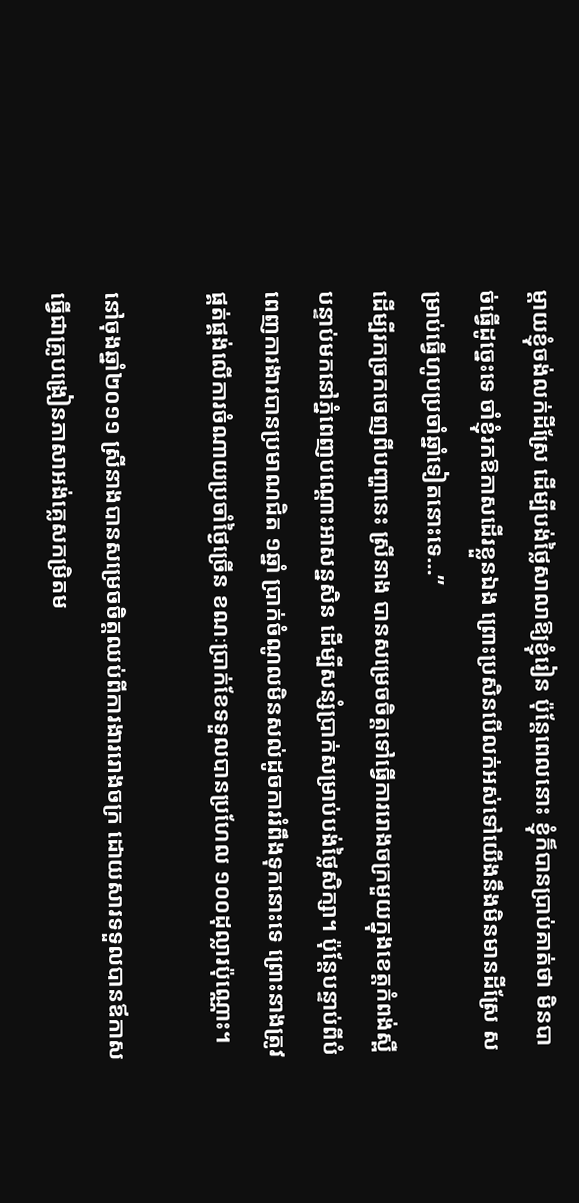ម្ដាយខ្ញុំចង់លក់ដីស្រែ ដើម្បីបង់ថ្លៃសាលាឱ្យខ្ញុំរៀន ប៉ុន្តែពេលនោះ ខ្ញុំក៏បានប្រាប់គាត់ថា មិនបាច់ធ្វើដូច្នេះទេ ចាំខ្ញុំរកឱកាសដើរខ្លួនឯង ព្រោះប្រសិនបើលក់អស់ទៅយើងនឹងមិនមានដីស្រែ សម្រាប់ធ្វើហូបប្រចាំឆ្នាំទៀតនោះទេ…”
ដើម្បីរកច្រកចេញពីបញ្ហានេះ ស្រីនាង បានសម្រេចចិត្តទៅធ្វើការរោងចក្រមួយក្នុងខេត្តកំពង់ស្ពឺ បន្ទាប់មកនៅភ្នំពេញបណ្តោះអាសន្នសិន ដើម្បីសន្សំប្រាក់សម្រាប់បង់ថ្លៃសិក្សា។ ប៉ុន្តែបន្ទាប់ពីបំពេញការងារបានប្រមាណជិត ១ឆ្នាំ ប្រាក់ចំណូលមិនសល់ដូចការរំពឹងទុកនោះទេ ព្រោះនាងត្រូវផ្គត់ផ្គង់លើការចំណាយប្រចាំថ្ងៃច្រើន ខណៈប្រាក់ខែទទួលបានប្រហែល ១០០ដុល្លារប៉ុណ្ណោះ។

នៅចុងឆ្នាំ២០១១ ស្រីនាងបានសម្រេចចិត្តឈប់ពីការងាររោងចក្រ ដោយសារទទួលបានឪកាសធ្វើជាគ្រូបង្រៀនភាសាអង់គ្លេសកម្រិតម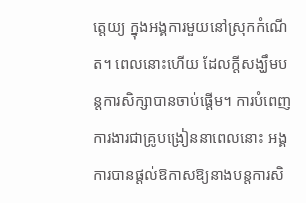ត្តេយ្យ ក្នុងអង្គការមួយនៅស្រុកកំណើត។ ពេលនោះហើយ ដែលក្ដីសង្ឃឹមបន្តការសិក្សាបានចាប់ផ្ដើម។ ការបំពេញការងារជាគ្រូបង្រៀននាពេលនោះ អង្គការបានផ្ដល់ឱកាសឱ្យនាងបន្តការសិ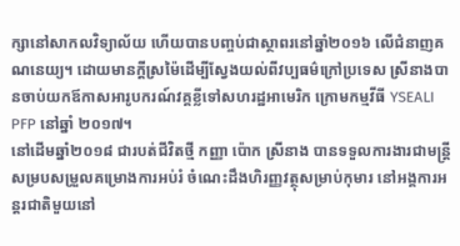ក្សានៅសាកលវិទ្យាល័យ ហើយបានបញ្ចប់ជាស្ថាពរនៅឆ្នាំ២០១៦ លើជំនាញគណនេយ្យ។ ដោយមានក្តីស្រម៉ៃដើម្បីស្វែងយល់ពីវប្បធម៌ក្រៅប្រទេស ស្រីនាងបានចាប់យកឪកាសអារូបករណ៍វគ្គខ្លីទៅសហរដ្ឋអាមេរិក ក្រោមកម្មវីធី YSEALI PFP នៅឆ្នាំ ២០១៧។
នៅដើមឆ្នាំ២០១៨ ជារបត់ជីវិតថ្មី កញ្ញា ប៉ោក ស្រីនាង បានទទួលការងារជាមន្ត្រីសម្របសម្រួលគម្រោងការអប់រំ ចំណេះដឹងហិរញ្ញវត្ថុសម្រាប់កុមារ នៅអង្គការអន្តរជាតិមួយនៅ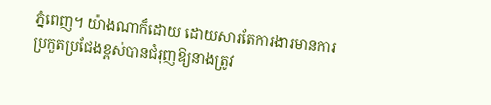ភ្នំពេញ។ យ៉ាងណាក៏ដោយ ដោយសារតែការងារមានការប្រកួតប្រជែងខ្ពស់បានជំរុញឱ្យនាងត្រូវ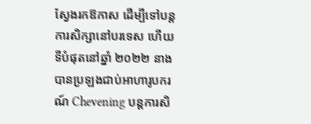ស្វែងរកឱកាស ដើម្បីទៅបន្តការសិក្សានៅបរទេស ហើយទីបំផុតនៅឆ្នាំ ២០២២ នាងបានប្រឡងជាប់អាហារូបករណ៍ Chevening បន្តការសិ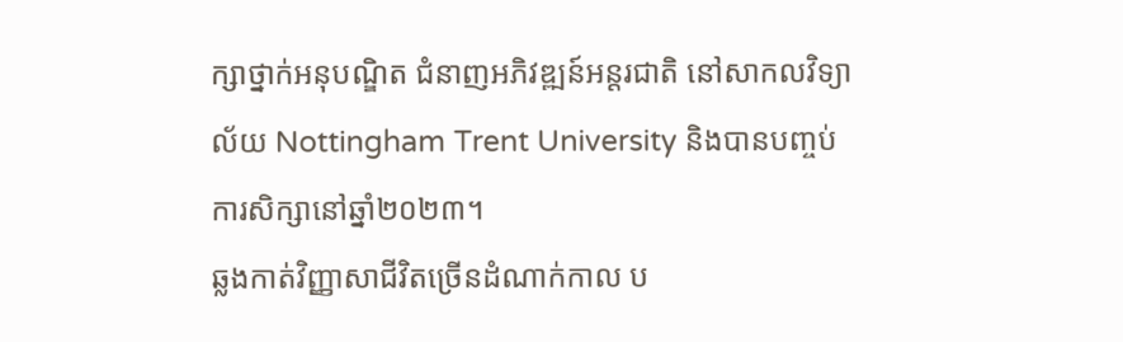ក្សាថ្នាក់អនុបណ្ឌិត ជំនាញអភិវឌ្ឍន៍អន្តរជាតិ នៅសាកលវិទ្យាល័យ Nottingham Trent University និងបានបញ្ចប់ការសិក្សានៅឆ្នាំ២០២៣។
ឆ្លងកាត់វិញ្ញាសាជីវិតច្រើនដំណាក់កាល ប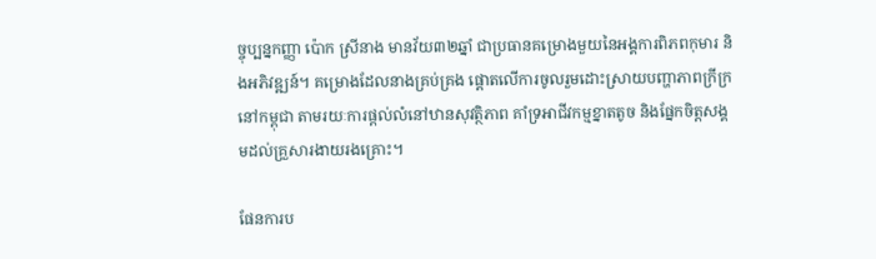ច្ចុប្បន្នកញ្ញា ប៉ោក ស្រីនាង មានវ័យ៣២ឆ្នាំ ជាប្រធានគម្រោងមួយនៃអង្គការពិភពកុមារ និងអភិវឌ្ឍន៍។ គម្រោងដែលនាងគ្រប់គ្រង ផ្ដោតលើការចូលរួមដោះស្រាយបញ្ហាភាពក្រីក្រនៅកម្ពុជា តាមរយៈការផ្តល់លំនៅឋានសុវត្ថិភាព គាំទ្រអាជីវកម្មខ្នាតតូច និងផ្នែកចិត្តសង្គមដល់គ្រួសារងាយរងគ្រោះ។

ផែនការប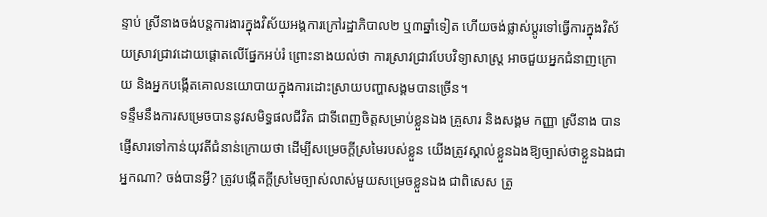ន្ទាប់ ស្រីនាងចង់បន្តការងារក្នុងវិស័យអង្គការក្រៅរដ្ឋាភិបាល២ ឬ៣ឆ្នាំទៀត ហើយចង់ផ្លាស់ប្ដូរទៅធ្វើការក្នុងវិស័យស្រាវជ្រាវដោយផ្តោតលើផ្នែកអប់រំ ព្រោះនាងយល់ថា ការស្រាវជ្រាវបែបវិទ្យាសាស្ត្រ អាចជួយអ្នកជំនាញក្រោយ និងអ្នកបង្កើតគោលនយោបាយក្នុងការដោះស្រាយបញ្ហាសង្គមបានច្រើន។
ទន្ទឹមនឹងការសម្រេចបាននូវសមិទ្ធផលជីវិត ជាទីពេញចិត្តសម្រាប់ខ្លួនឯង គ្រួសារ និងសង្គម កញ្ញា ស្រីនាង បានផ្ញើសារទៅកាន់យុវតីជំនាន់ក្រោយថា ដើម្បីសម្រេចក្ដីស្រមៃរបស់ខ្លួន យើងត្រូវស្គាល់ខ្លួនឯងឱ្យច្បាស់ថាខ្លួនឯងជាអ្នកណា? ចង់បានអ្វី? ត្រូវបង្កើតក្ដីស្រមៃច្បាស់លាស់មួយសម្រេចខ្លួនឯង ជាពិសេស ត្រូ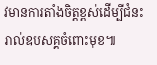វមានការតាំងចិត្តខ្ពស់ដើម្បីជំនះរាល់ឧបសគ្គចំពោះមុខ៕